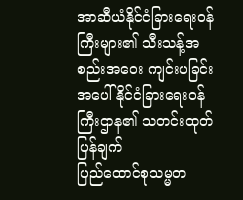အာဆီယံနိုင်ငံခြားရေးဝန်ကြီးများ၏ သီးသန့်အစည်းအဝေး ကျင်းပခြင်းအပေါ် နိုင်ငံခြားရေးဝန်ကြီးဌာန၏ သတင်းထုတ်ပြန်ချက်
ပြည်ထောင်စုသမ္မတ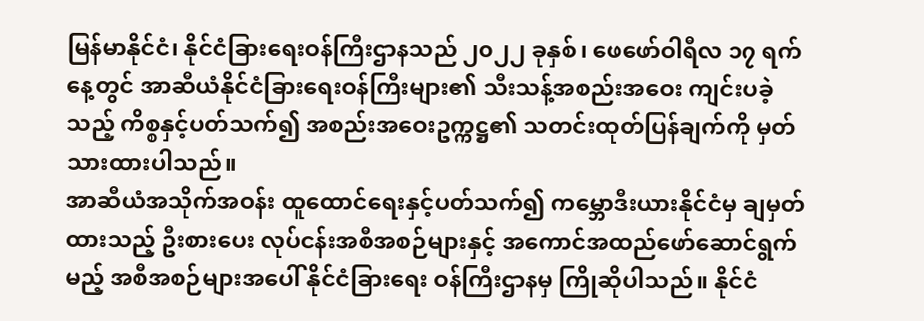မြန်မာနိုင်ငံ၊ နိုင်ငံခြားရေးဝန်ကြီးဌာနသည် ၂၀၂၂ ခုနှစ်၊ ဖေဖော်ဝါရီလ ၁၇ ရက်နေ့တွင် အာဆီယံနိုင်ငံခြားရေးဝန်ကြီးများ၏ သီးသန့်အစည်းအဝေး ကျင်းပခဲ့သည့် ကိစ္စနှင့်ပတ်သက်၍ အစည်းအဝေးဥက္ကဋ္ဌ၏ သတင်းထုတ်ပြန်ချက်ကို မှတ်သားထားပါသည်။
အာဆီယံအသိုက်အဝန်း ထူထောင်ရေးနှင့်ပတ်သက်၍ ကမ္ဘောဒီးယားနိုင်ငံမှ ချမှတ်ထားသည့် ဦးစားပေး လုပ်ငန်းအစီအစဉ်များနှင့် အကောင်အထည်ဖော်ဆောင်ရွက်မည့် အစီအစဉ်များအပေါ် နိုင်ငံခြားရေး ဝန်ကြီးဌာနမှ ကြိုဆိုပါသည်။ နိုင်ငံ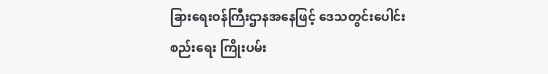ခြားရေးဝန်ကြီးဌာနအနေဖြင့် ဒေသတွင်းပေါင်းစည်းရေး ကြိုးပမ်း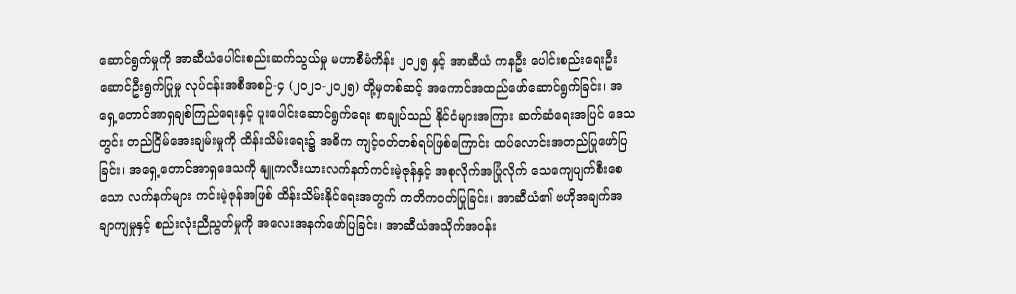ဆောင်ရွက်မှုကို အာဆီယံပေါင်းစည်းဆက်သွယ်မှု မဟာစီမံကိန်း ၂၀၂၅ နှင့် အာဆီယံ ကနဦး ပေါင်းစည်းရေးဦးဆောင်ဦးရွက်ပြုမှု လုပ်ငန်းအစီအစဉ်-၄ (၂၀၂၁-၂၀၂၅) တို့မှတစ်ဆင့် အကောင်အထည်ဖော်ဆောင်ရွက်ခြင်း၊ အရှေ့တောင်အာရှချစ်ကြည်ရေးနှင့် ပူးပေါင်းဆောင်ရွက်ရေး စာချုပ်သည် နိုင်ငံများအကြား ဆက်ဆံရေးအပြင် ဒေသတွင်း တည်ငြိမ်အေးချမ်းမှုကို ထိန်းသိမ်းရေး၌ အဓိက ကျင့်ဝတ်တစ်ရပ်ဖြစ်ကြောင်း ထပ်လောင်းအတည်ပြုဖော်ပြခြင်း၊ အရှေ့တောင်အာရှဒေသကို နျူကလီးယားလက်နက်ကင်းမဲ့ဇုန်နှင့် အစုလိုက်အပြုံလိုက် သေကျေပျက်စီးစေသော လက်နက်များ ကင်းမဲ့ဇုန်အဖြစ် ထိန်းသိမ်းနိုင်ရေးအတွက် ကတိကဝတ်ပြုခြင်း၊ အာဆီယံ၏ ဗဟိုအချက်အချာကျမှုနှင့် စည်းလုံးညီညွတ်မှုကို အလေးအနက်ဖော်ပြခြင်း၊ အာဆီယံအသိုက်အဝန်း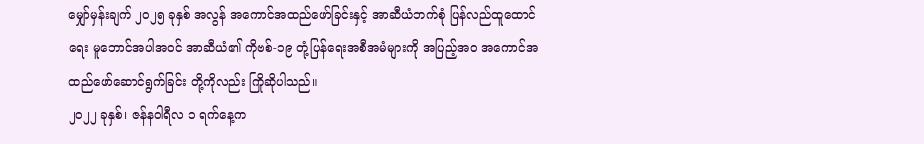မျှော်မှန်းချက် ၂၀၂၅ ခုနှစ် အလွန် အကောင်အထည်ဖော်ခြင်းနှင့် အာဆီယံဘက်စုံ ပြန်လည်ထူထောင်ရေး မူဘောင်အပါအဝင် အာဆီယံ၏ ကိုဗစ်-၁၉ တုံ့ပြန်ရေးအစီအမံများကို အပြည့်အဝ အကောင်အထည်ဖော်ဆောင်ရွက်ခြင်း တို့ကိုလည်း ကြိုဆိုပါသည်။
၂၀၂၂ ခုနှစ်၊ ဇန်နဝါရီလ ၁ ရက်နေ့က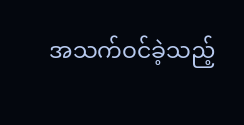အသက်ဝင်ခဲ့သည့်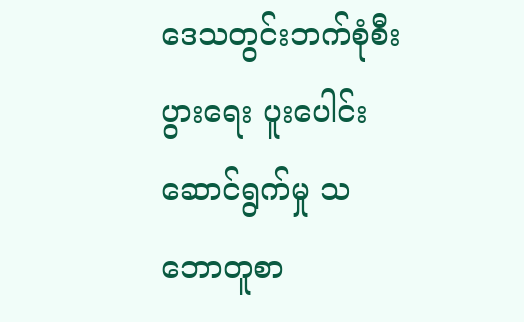ဒေသတွင်းဘက်စုံစီးပွားရေး ပူးပေါင်းဆောင်ရွက်မှု သဘောတူစာ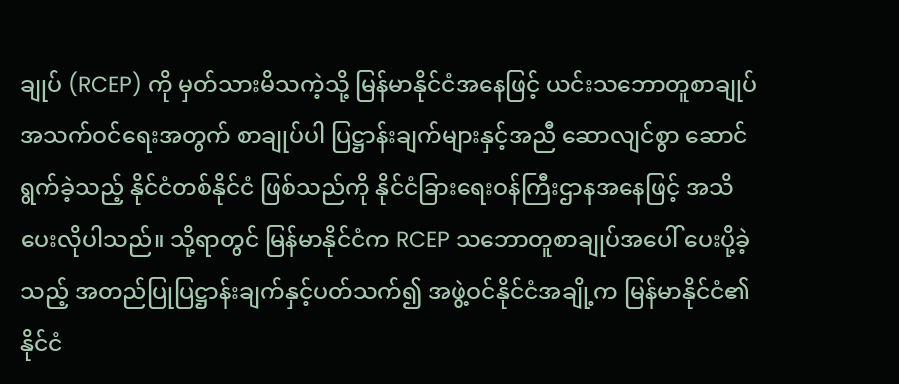ချုပ် (RCEP) ကို မှတ်သားမိသကဲ့သို့ မြန်မာနိုင်ငံအနေဖြင့် ယင်းသဘောတူစာချုပ် အသက်ဝင်ရေးအတွက် စာချုပ်ပါ ပြဋ္ဌာန်းချက်များနှင့်အညီ ဆောလျင်စွာ ဆောင်ရွက်ခဲ့သည့် နိုင်ငံတစ်နိုင်ငံ ဖြစ်သည်ကို နိုင်ငံခြားရေးဝန်ကြီးဌာနအနေဖြင့် အသိပေးလိုပါသည်။ သို့ရာတွင် မြန်မာနိုင်ငံက RCEP သဘောတူစာချုပ်အပေါ် ပေးပို့ခဲ့သည့် အတည်ပြုပြဋ္ဌာန်းချက်နှင့်ပတ်သက်၍ အဖွဲ့ဝင်နိုင်ငံအချို့က မြန်မာနိုင်ငံ၏ နိုင်ငံ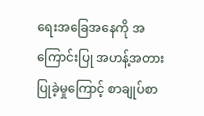ရေးအခြေအနေကို အကြောင်းပြု အဟန့်အတား ပြုခဲ့မှုကြောင့် စာချုပ်စာ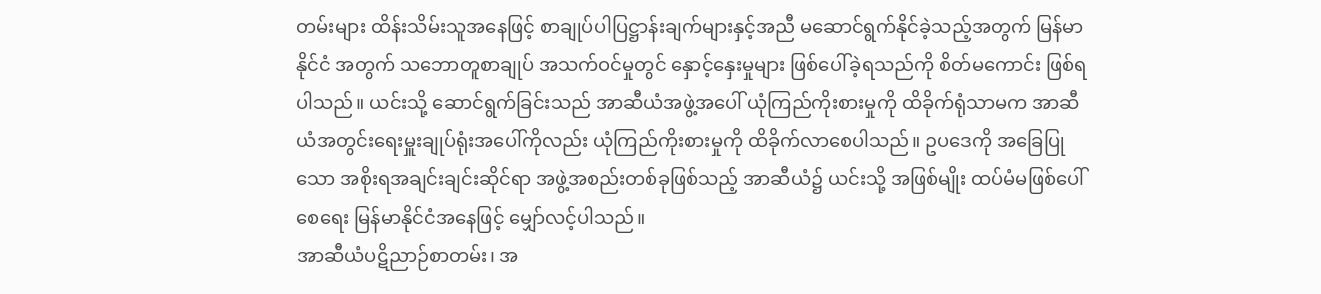တမ်းများ ထိန်းသိမ်းသူအနေဖြင့် စာချုပ်ပါပြဋ္ဌာန်းချက်များနှင့်အညီ မဆောင်ရွက်နိုင်ခဲ့သည့်အတွက် မြန်မာနိုင်ငံ အတွက် သဘောတူစာချုပ် အသက်ဝင်မှုတွင် နှောင့်နှေးမှုများ ဖြစ်ပေါ်ခဲ့ရသည်ကို စိတ်မကောင်း ဖြစ်ရပါသည်။ ယင်းသို့ ဆောင်ရွက်ခြင်းသည် အာဆီယံအဖွဲ့အပေါ် ယုံကြည်ကိုးစားမှုကို ထိခိုက်ရုံသာမက အာဆီယံအတွင်းရေးမှူးချုပ်ရုံးအပေါ်ကိုလည်း ယုံကြည်ကိုးစားမှုကို ထိခိုက်လာစေပါသည်။ ဥပဒေကို အခြေပြုသော အစိုးရအချင်းချင်းဆိုင်ရာ အဖွဲ့အစည်းတစ်ခုဖြစ်သည့် အာဆီယံ၌ ယင်းသို့ အဖြစ်မျိုး ထပ်မံမဖြစ်ပေါ်စေရေး မြန်မာနိုင်ငံအနေဖြင့် မျှော်လင့်ပါသည်။
အာဆီယံပဋိညာဉ်စာတမ်း၊ အ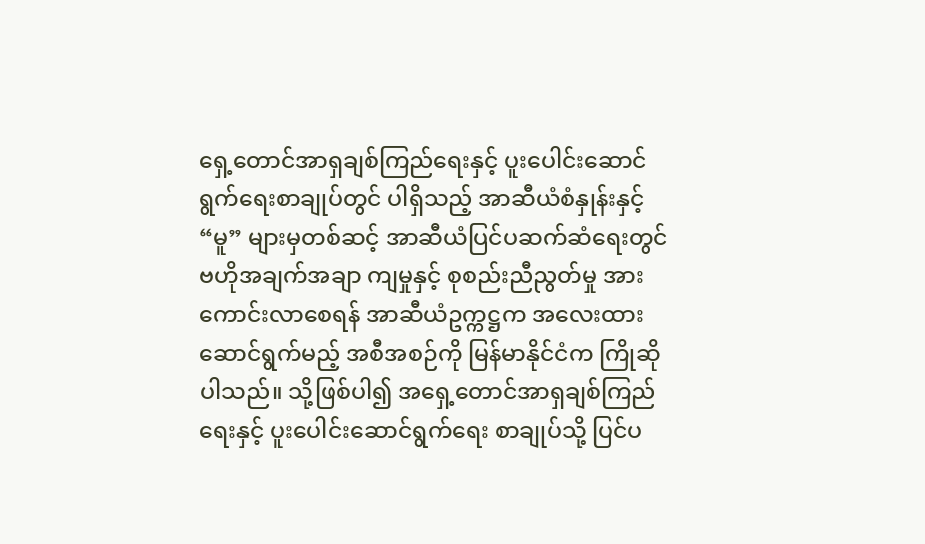ရှေ့တောင်အာရှချစ်ကြည်ရေးနှင့် ပူးပေါင်းဆောင်ရွက်ရေးစာချုပ်တွင် ပါရှိသည့် အာဆီယံစံနှုန်းနှင့် “မူ” များမှတစ်ဆင့် အာဆီယံပြင်ပဆက်ဆံရေးတွင် ဗဟိုအချက်အချာ ကျမှုနှင့် စုစည်းညီညွတ်မှု အားကောင်းလာစေရန် အာဆီယံဥက္ကဋ္ဌက အလေးထားဆောင်ရွက်မည့် အစီအစဉ်ကို မြန်မာနိုင်ငံက ကြိုဆိုပါသည်။ သို့ဖြစ်ပါ၍ အရှေ့တောင်အာရှချစ်ကြည်ရေးနှင့် ပူးပေါင်းဆောင်ရွက်ရေး စာချုပ်သို့ ပြင်ပ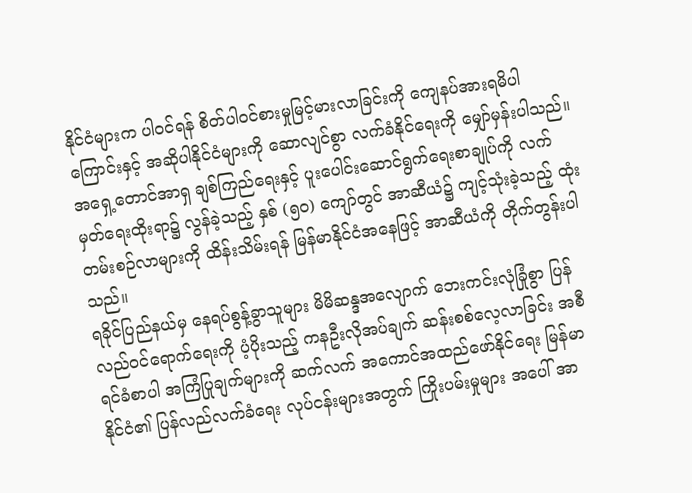နိုင်ငံများက ပါဝင်ရန် စိတ်ပါဝင်စားမှုမြင့်မားလာခြင်းကို ကျေနပ်အားရမိပါကြောင်းနှင့် အဆိုပါနိုင်ငံများကို ဆောလျင်စွာ လက်ခံနိုင်ရေးကို မျှော်မှန်းပါသည်။ အရှေ့တောင်အာရှ ချစ်ကြည်ရေးနှင့် ပူးပေါင်းဆောင်ရွက်ရေးစာချုပ်ကို လက်မှတ်ရေးထိုးရာ၌ လွန်ခဲ့သည့် နှစ် (၅၀) ကျော်တွင် အာဆီယံ၌ ကျင့်သုံးခဲ့သည့် ထုံးတမ်းစဉ်လာများကို ထိန်းသိမ်းရန် မြန်မာနိုင်ငံအနေဖြင့် အာဆီယံကို တိုက်တွန်းပါသည်။
ရခိုင်ပြည်နယ်မှ နေရပ်စွန့်ခွာသူများ မိမိဆန္ဒအလျောက် ဘေးကင်းလုံခြုံစွာ ပြန်လည်ဝင်ရောက်ရေးကို ပံ့ပိုးသည့် ကနဦးလိုအပ်ချက် ဆန်းစစ်လေ့လာခြင်း အစီရင်ခံစာပါ အကြံပြုချက်များကို ဆက်လက် အကောင်အထည်ဖော်နိုင်ရေး မြန်မာနိုင်ငံ၏ ပြန်လည်လက်ခံရေး လုပ်ငန်းများအတွက် ကြိုးပမ်းမှုများ အပေါ် အာ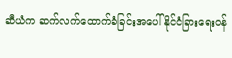ဆီယံက ဆက်လက်ထောက်ခံခြင်းအပေါ် နိုင်ငံခြားရေးဝန်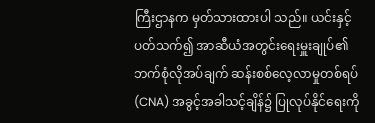ကြီးဌာနက မှတ်သားထားပါ သည်။ ယင်းနှင့်ပတ်သက်၍ အာဆီယံအတွင်းရေးမှူးချုပ်၏ ဘက်စုံလိုအပ်ချက် ဆန်းစစ်လေ့လာမှုတစ်ရပ် (CNA) အခွင့်အခါသင့်ချိန်၌ ပြုလုပ်နိုင်ရေးကို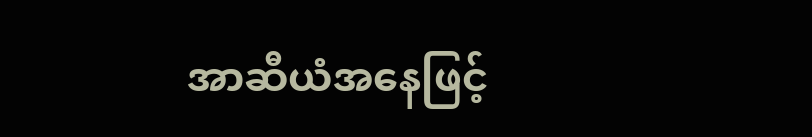အာဆီယံအနေဖြင့်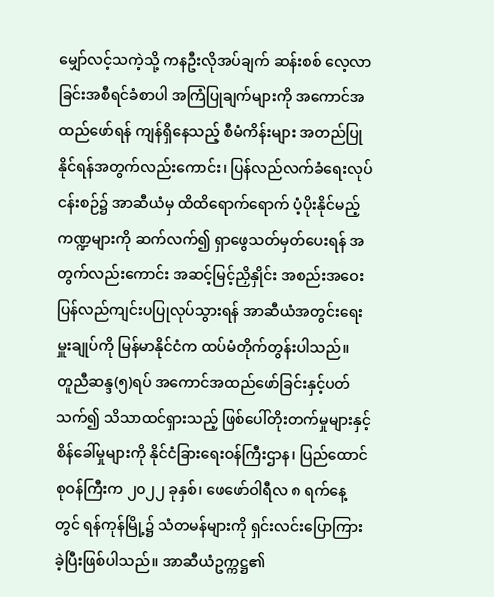မျှော်လင့်သကဲ့သို့ ကနဦးလိုအပ်ချက် ဆန်းစစ် လေ့လာခြင်းအစီရင်ခံစာပါ အကြံပြုချက်များကို အကောင်အထည်ဖော်ရန် ကျန်ရှိနေသည့် စီမံကိန်းများ အတည်ပြုနိုင်ရန်အတွက်လည်းကောင်း၊ ပြန်လည်လက်ခံရေးလုပ်ငန်းစဉ်၌ အာဆီယံမှ ထိထိရောက်ရောက် ပံ့ပိုးနိုင်မည့် ကဏ္ဍများကို ဆက်လက်၍ ရှာဖွေသတ်မှတ်ပေးရန် အတွက်လည်းကောင်း အဆင့်မြင့်ညှိနှိုင်း အစည်းအဝေး ပြန်လည်ကျင်းပပြုလုပ်သွားရန် အာဆီယံအတွင်းရေးမှူးချုပ်ကို မြန်မာနိုင်ငံက ထပ်မံတိုက်တွန်းပါသည်။
တူညီဆန္ဒ(၅)ရပ် အကောင်အထည်ဖော်ခြင်းနှင့်ပတ်သက်၍ သိသာထင်ရှားသည့် ဖြစ်ပေါ်တိုးတက်မှုများနှင့် စိန်ခေါ်မှုများကို နိုင်ငံခြားရေးဝန်ကြီးဌာန၊ ပြည်ထောင်စုဝန်ကြီးက ၂၀၂၂ ခုနှစ်၊ ဖေဖော်ဝါရီလ ၈ ရက်နေ့ တွင် ရန်ကုန်မြို့၌ သံတမန်များကို ရှင်းလင်းပြောကြားခဲ့ပြီးဖြစ်ပါသည်။ အာဆီယံဥက္ကဋ္ဌ၏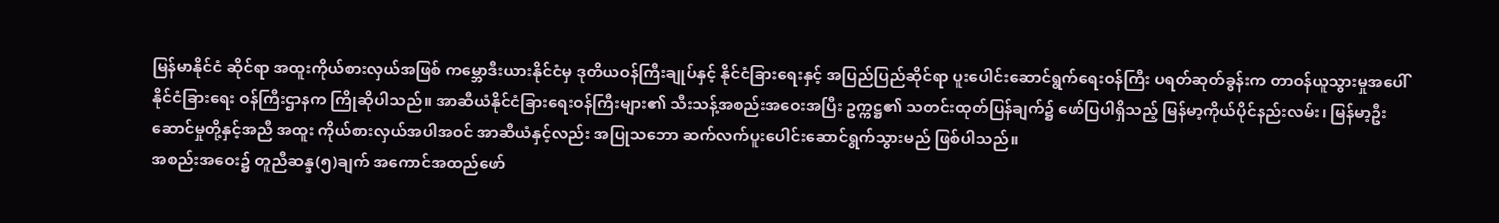မြန်မာနိုင်ငံ ဆိုင်ရာ အထူးကိုယ်စားလှယ်အဖြစ် ကမ္ဘောဒီးယားနိုင်ငံမှ ဒုတိယဝန်ကြီးချုပ်နှင့် နိုင်ငံခြားရေးနှင့် အပြည်ပြည်ဆိုင်ရာ ပူးပေါင်းဆောင်ရွက်ရေးဝန်ကြီး ပရတ်ဆုတ်ခွန်းက တာဝန်ယူသွားမှုအပေါ် နိုင်ငံခြားရေး ဝန်ကြီးဌာနက ကြိုဆိုပါသည်။ အာဆီယံနိုင်ငံခြားရေးဝန်ကြီးများ၏ သီးသန့်အစည်းအဝေးအပြီး ဥက္ကဋ္ဌ၏ သတင်းထုတ်ပြန်ချက်၌ ဖော်ပြပါရှိသည့် မြန်မာ့ကိုယ်ပိုင်နည်းလမ်း၊ မြန်မာ့ဦးဆောင်မှုတို့နှင့်အညီ အထူး ကိုယ်စားလှယ်အပါအဝင် အာဆီယံနှင့်လည်း အပြုသဘော ဆက်လက်ပူးပေါင်းဆောင်ရွက်သွားမည် ဖြစ်ပါသည်။
အစည်းအဝေး၌ တူညီဆန္ဒ(၅)ချက် အကောင်အထည်ဖော်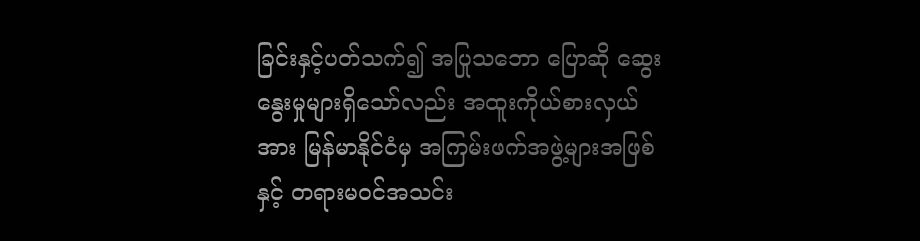ခြင်းနှင့်ပတ်သက်၍ အပြုသဘော ပြောဆို ဆွေးနွေးမှုများရှိသော်လည်း အထူးကိုယ်စားလှယ်အား မြန်မာနိုင်ငံမှ အကြမ်းဖက်အဖွဲ့များအဖြစ်နှင့် တရားမဝင်အသင်း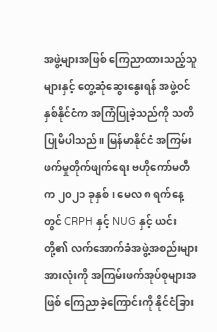အဖွဲ့များအဖြစ် ကြေညာထားသည့်သူများနှင့် တွေ့ဆုံဆွေးနွေးရန် အဖွဲ့ဝင်နှစ်နိုင်ငံက အကြံပြုခဲ့သည်ကို သတိပြုမိပါသည်။ မြန်မာနိုင်ငံ အကြမ်းဖက်မှုတိုက်ဖျက်ရေး ဗဟိုကော်မတီက ၂၀၂၁ ခုနှစ်၊ မေလ ၈ ရက်နေ့တွင် CRPH နှင့် NUG နှင့် ယင်းတို့၏ လက်အောက်ခံအဖွဲ့အစည်းများ အားလုံးကို အကြမ်းဖက်အုပ်စုများအဖြစ် ကြေညာခဲ့ကြောင်းကို နိုင်ငံခြား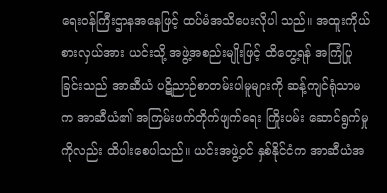ရေးဝန်ကြီးဌာနအနေဖြင့် ထပ်မံအသိပေးလိုပါ သည်။ အထူးကိုယ်စားလှယ်အား ယင်းသို့ အဖွဲ့အစည်းမျိုးဖြင့် ထိတွေ့ရန် အကြံပြုခြင်းသည် အာဆီယံ ပဋိညာဉ်စာတမ်းပါမူများကို ဆန့်ကျင်ရုံသာမက အာဆီယံ၏ အကြမ်းဖက်တိုက်ဖျက်ရေး ကြိုးပမ်း ဆောင်ရွက်မှုကိုလည်း ထိပါးစေပါသည်။ ယင်းအဖွဲ့ဝင် နှစ်နိုင်ငံက အာဆီယံအ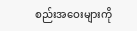စည်းအဝေးများကို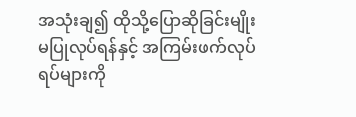အသုံးချ၍ ထိုသို့ပြောဆိုခြင်းမျိုး မပြုလုပ်ရန်နှင့် အကြမ်းဖက်လုပ်ရပ်များကို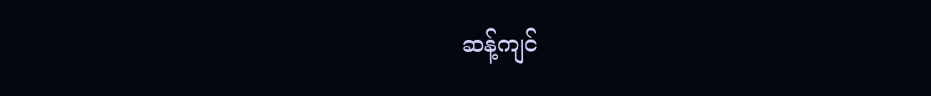ဆန့်ကျင်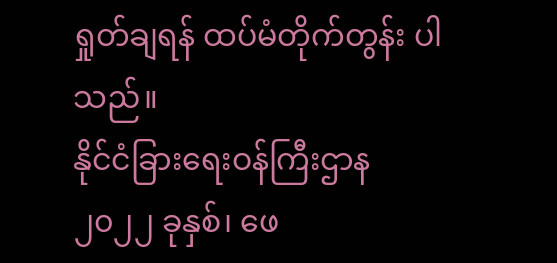ရှုတ်ချရန် ထပ်မံတိုက်တွန်း ပါသည်။
နိုင်ငံခြားရေးဝန်ကြီးဌာန
၂၀၂၂ ခုနှစ်၊ ဖေ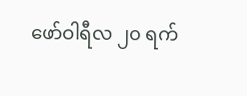ဖော်ဝါရီလ ၂၀ ရက်